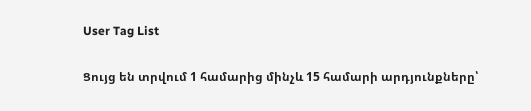User Tag List

Ցույց են տրվում 1 համարից մինչև 15 համարի արդյունքները՝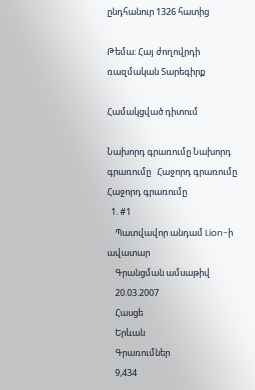ընդհանուր 1326 հատից

Թեմա: Հայ ժողովրդի ռազմական Տարեգիրք

Համակցված դիտում

Նախորդ գրառումը Նախորդ գրառումը   Հաջորդ գրառումը Հաջորդ գրառումը
  1. #1
    Պատվավոր անդամ Lion-ի ավատար
    Գրանցման ամսաթիվ
    20.03.2007
    Հասցե
    Երևան
    Գրառումներ
    9,434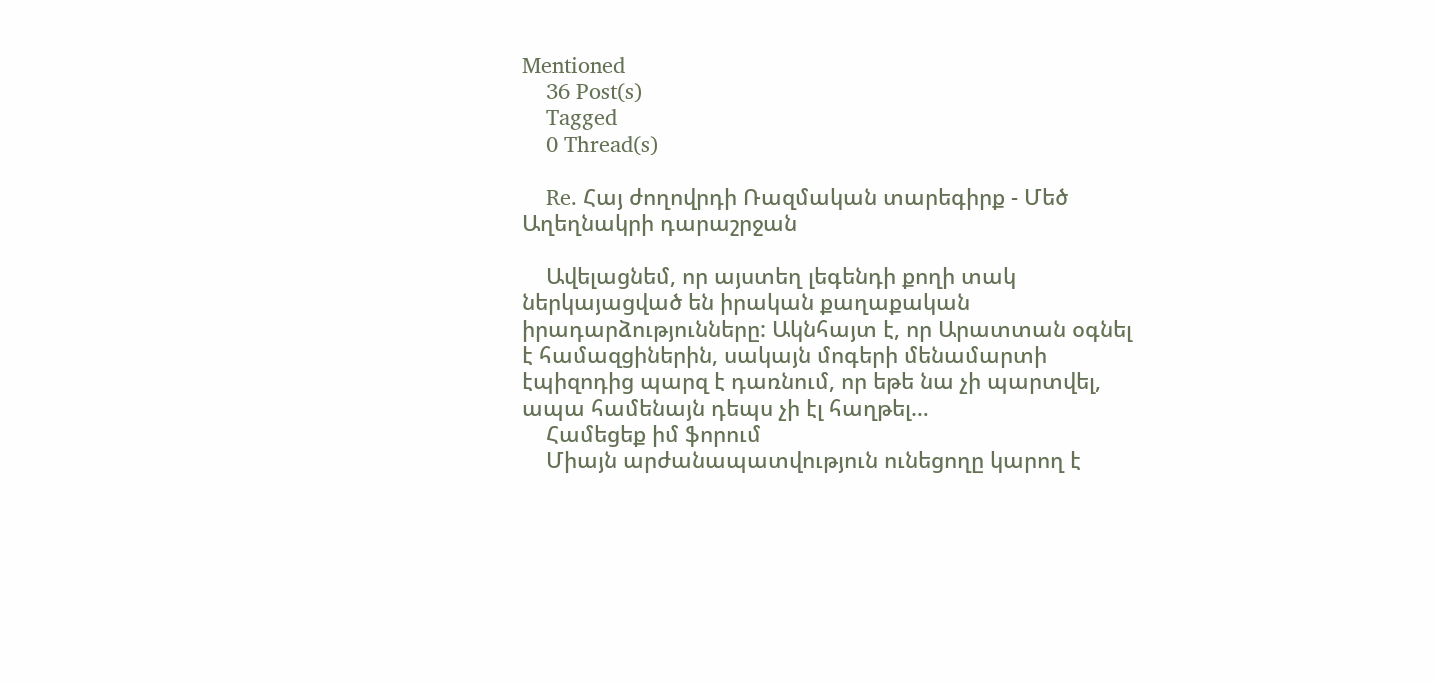Mentioned
    36 Post(s)
    Tagged
    0 Thread(s)

    Re. Հայ ժողովրդի Ռազմական տարեգիրք - Մեծ Աղեղնակրի դարաշրջան

    Ավելացնեմ, որ այստեղ լեգենդի քողի տակ ներկայացված են իրական քաղաքական իրադարձությունները: Ակնհայտ է, որ Արատտան օգնել է համազցիներին, սակայն մոգերի մենամարտի էպիզոդից պարզ է դառնում, որ եթե նա չի պարտվել, ապա համենայն դեպս չի էլ հաղթել…
    Համեցեք իմ ֆորում
    Միայն արժանապատվություն ունեցողը կարող է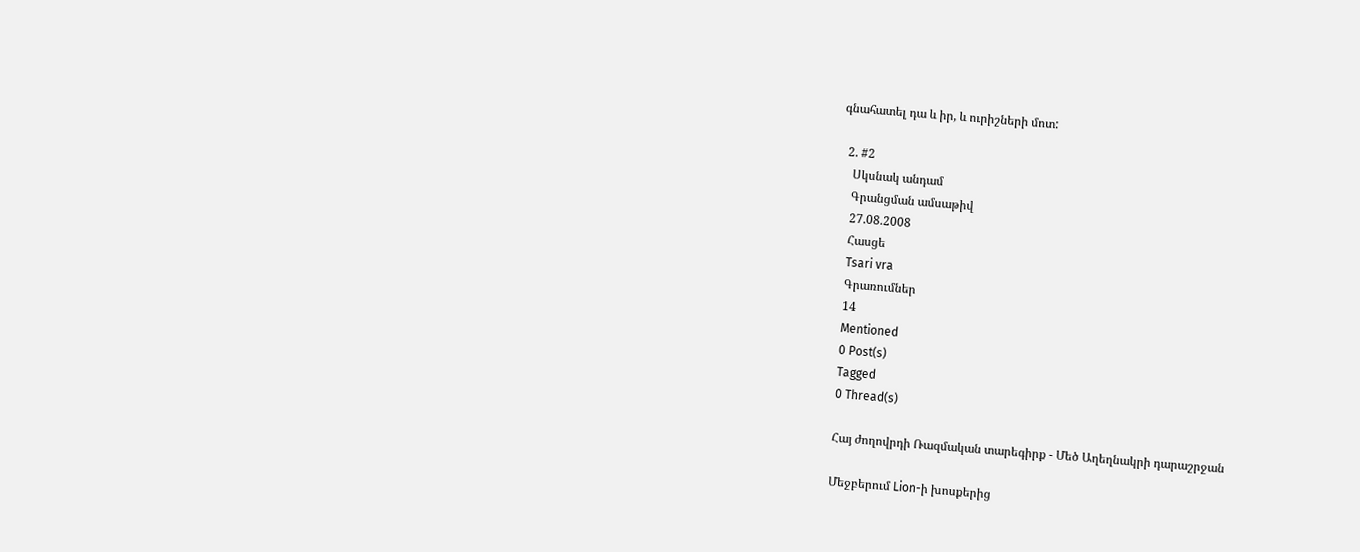գնահատել դա և իր, և ուրիշների մոտ:

  2. #2
    Սկսնակ անդամ
    Գրանցման ամսաթիվ
    27.08.2008
    Հասցե
    Tsari vra
    Գրառումներ
    14
    Mentioned
    0 Post(s)
    Tagged
    0 Thread(s)

    Հայ ժողովրդի Ռազմական տարեգիրք - Մեծ Աղեղնակրի դարաշրջան

    Մեջբերում Lion-ի խոսքերից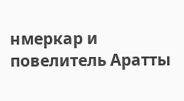нмеркар и повелитель Аратты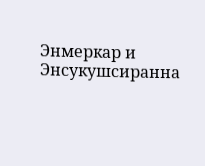Энмеркар и Энсукушсиранна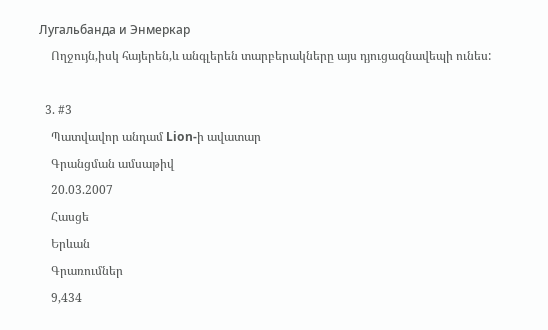Лугальбанда и Энмеркар
    Ողջույն,իսկ հայերեն,և անգլերեն տարբերակները այս դյուցազնավեպի ունես:

  3. #3
    Պատվավոր անդամ Lion-ի ավատար
    Գրանցման ամսաթիվ
    20.03.2007
    Հասցե
    Երևան
    Գրառումներ
    9,434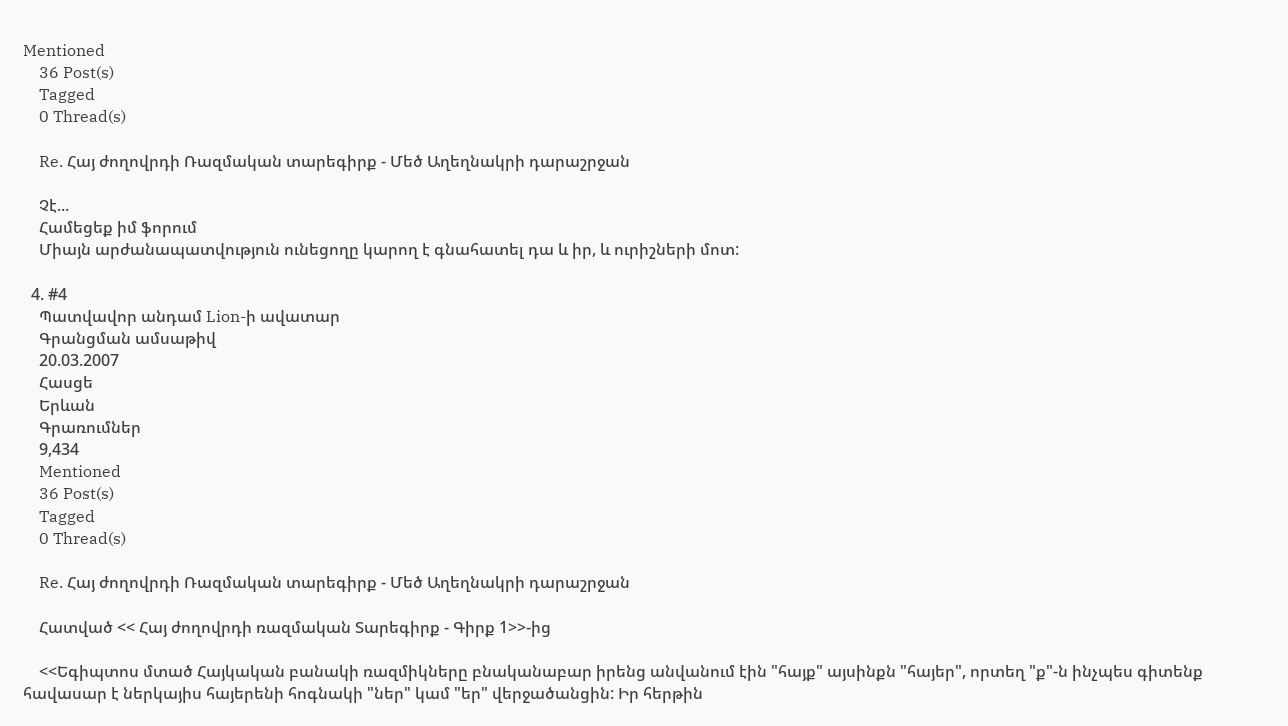Mentioned
    36 Post(s)
    Tagged
    0 Thread(s)

    Re. Հայ ժողովրդի Ռազմական տարեգիրք - Մեծ Աղեղնակրի դարաշրջան

    Չէ...
    Համեցեք իմ ֆորում
    Միայն արժանապատվություն ունեցողը կարող է գնահատել դա և իր, և ուրիշների մոտ:

  4. #4
    Պատվավոր անդամ Lion-ի ավատար
    Գրանցման ամսաթիվ
    20.03.2007
    Հասցե
    Երևան
    Գրառումներ
    9,434
    Mentioned
    36 Post(s)
    Tagged
    0 Thread(s)

    Re. Հայ ժողովրդի Ռազմական տարեգիրք - Մեծ Աղեղնակրի դարաշրջան

    Հատված << Հայ ժողովրդի ռազմական Տարեգիրք - Գիրք 1>>-ից

    <<Եգիպտոս մտած Հայկական բանակի ռազմիկները բնականաբար իրենց անվանում էին "հայք" այսինքն "հայեր", որտեղ "ք"-ն ինչպես գիտենք հավասար է ներկայիս հայերենի հոգնակի "ներ" կամ "եր" վերջածանցին: Իր հերթին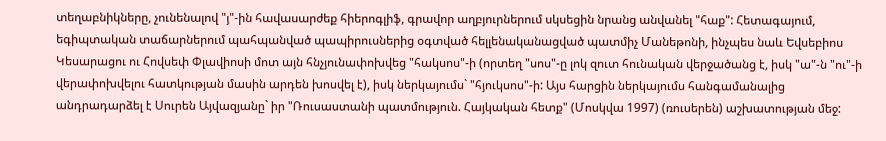տեղաբնիկները, չունենալով "յ"-ին հավասարժեք հիերոգլիֆ, գրավոր աղբյուրներում սկսեցին նրանց անվանել "հաք": Հետագայում, եգիպտական տաճարներում պահպանված պապիրուսներից օգտված հելլենականացված պատմիչ Մանեթոնի, ինչպես նաև Եվսեբիոս Կեսարացու ու Հովսեփ Փլավիոսի մոտ այն հնչյունափոխվեց "հակսոս"-ի (որտեղ "սոս"-ը լոկ զուտ հունական վերջածանց է, իսկ "ա"-ն "ու"-ի վերափոխվելու հատկության մասին արդեն խոսվել է), իսկ ներկայումս` "հյուկսոս"-ի: Այս հարցին ներկայումս հանգամանալից անդրադարձել է Սուրեն Այվազյանը` իր "Ռուսաստանի պատմություն. Հայկական հետք" (Մոսկվա 1997) (ռուսերեն) աշխատության մեջ: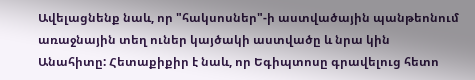Ավելացնենք նաև, որ "հակսոսներ"-ի աստվածային պանթեոնում առաջնային տեղ ուներ կայծակի աստվածը և նրա կին Անահիտը: Հետաքիքիր է նաև, որ Եգիպտոսը գրավելուց հետո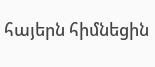հայերն հիմնեցին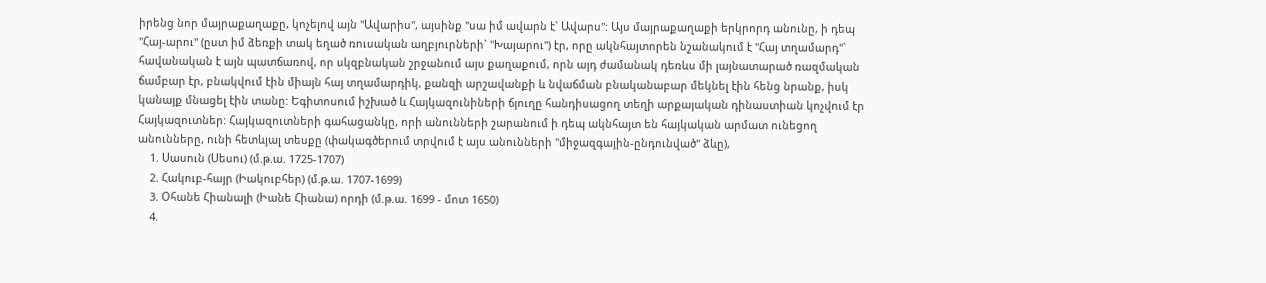իրենց նոր մայրաքաղաքը, կոչելով այն "Ավարիս", այսինք "սա իմ ավարն է` Ավարս": Այս մայրաքաղաքի երկրորդ անունը, ի դեպ "Հայ-արու" (ըստ իմ ձեռքի տակ եղած ռուսական աղբյուրների` "Խայարու") էր, որը ակնհայտորեն նշանակում է "Հայ տղամարդ"` հավանական է այն պատճառով, որ սկզբնական շրջանում այս քաղաքում, որն այդ ժամանակ դեռևս մի լայնատարած ռազմական ճամբար էր, բնակվում էին միայն հայ տղամարդիկ, քանզի արշավանքի և նվաճման բնականաբար մեկնել էին հենց նրանք, իսկ կանայք մնացել էին տանը: Եգիտոսում իշխած և Հայկազունիների ճյուղը հանդիսացող տեղի արքայական դինաստիան կոչվում էր Հայկազուտներ: Հայկազուտների գահացանկը, որի անունների շարանում ի դեպ ակնհայտ են հայկական արմատ ունեցող անունները, ունի հետևյալ տեսքը (փակագծերում տրվում է այս անունների "միջազգային-ընդունված" ձևը),
    1. Սասուն (Սեսու) (մ.թ.ա. 1725-1707)
    2. Հակուբ-հայր (Իակուբհեր) (մ.թ.ա. 1707-1699)
    3. Օհանե Հիանալի (Իանե Հիանա) որդի (մ.թ.ա. 1699 - մոտ 1650)
    4.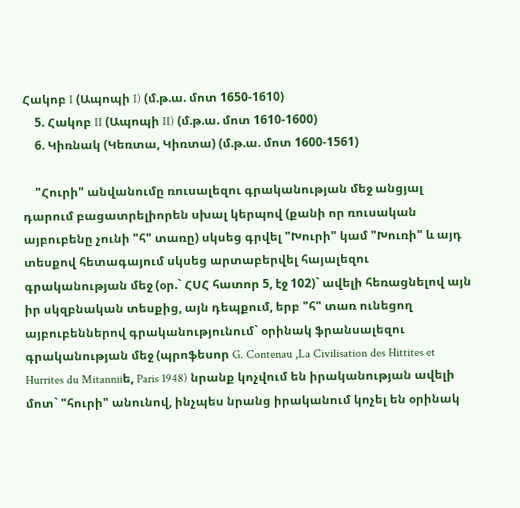Հակոբ I (Ապոպի I) (մ.թ.ա. մոտ 1650-1610)
    5. Հակոբ II (Ապոպի II) (մ.թ.ա. մոտ 1610-1600)
    6. Կիռնակ (Կեռտա, Կիռտա) (մ.թ.ա. մոտ 1600-1561)

    "Հուրի" անվանումը ռուսալեզու գրականության մեջ անցյալ դարում բացատրելիորեն սխալ կերպով (քանի որ ռուսական այբուբենը չունի "հ" տառը) սկսեց գրվել "Խուրի" կամ "Խուռի" և այդ տեսքով հետագայում սկսեց արտաբերվել հայալեզու գրականության մեջ (օր.` ՀՍՀ հատոր 5, էջ 102)` ավելի հեռացնելով այն իր սկզբնական տեսքից, այն դեպքում, երբ "հ" տառ ունեցող այբուբեններով գրականությունում` օրինակ ֆրանսալեզու գրականության մեջ (պրոֆեսոր G. Contenau ,La Civilisation des Hittites et Hurrites du Mitanniiե, Paris 1948) նրանք կոչվում են իրականության ավելի մոտ` "հուրի" անունով, ինչպես նրանց իրականում կոչել են օրինակ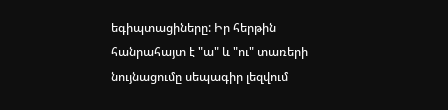եգիպտացիները: Իր հերթին հանրահայտ է "ա" և "ու" տառերի նույնացումը սեպագիր լեզվում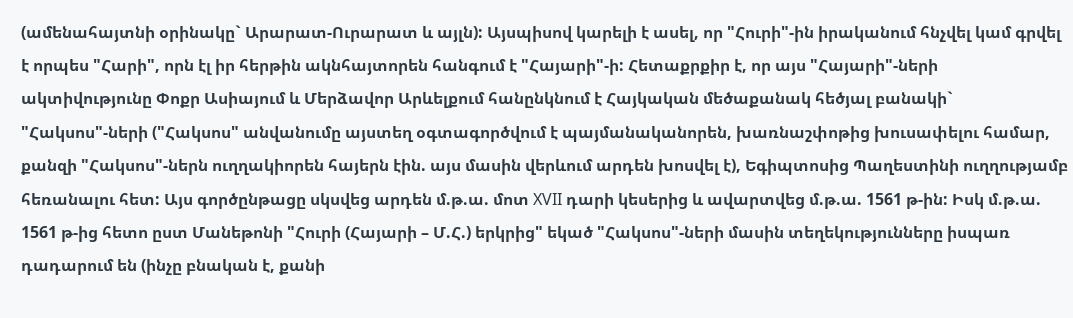(ամենահայտնի օրինակը` Արարատ-Ուրարատ և այլն): Այսպիսով կարելի է ասել, որ "Հուրի"-ին իրականում հնչվել կամ գրվել է որպես "Հարի", որն էլ իր հերթին ակնհայտորեն հանգում է "Հայարի"-ի: Հետաքրքիր է, որ այս "Հայարի"-ների ակտիվությունը Փոքր Ասիայում և Մերձավոր Արևելքում հանընկնում է Հայկական մեծաքանակ հեծյալ բանակի` "Հակսոս"-ների ("Հակսոս" անվանումը այստեղ օգտագործվում է պայմանականորեն, խառնաշփոթից խուսափելու համար, քանզի "Հակսոս"-ներն ուղղակիորեն հայերն էին. այս մասին վերևում արդեն խոսվել է), Եգիպտոսից Պաղեստինի ուղղությամբ հեռանալու հետ: Այս գործընթացը սկսվեց արդեն մ.թ.ա. մոտ XVII դարի կեսերից և ավարտվեց մ.թ.ա. 1561 թ-ին: Իսկ մ.թ.ա. 1561 թ-ից հետո ըստ Մանեթոնի "Հուրի (Հայարի – Մ.Հ.) երկրից" եկած "Հակսոս"-ների մասին տեղեկությունները իսպառ դադարում են (ինչը բնական է, քանի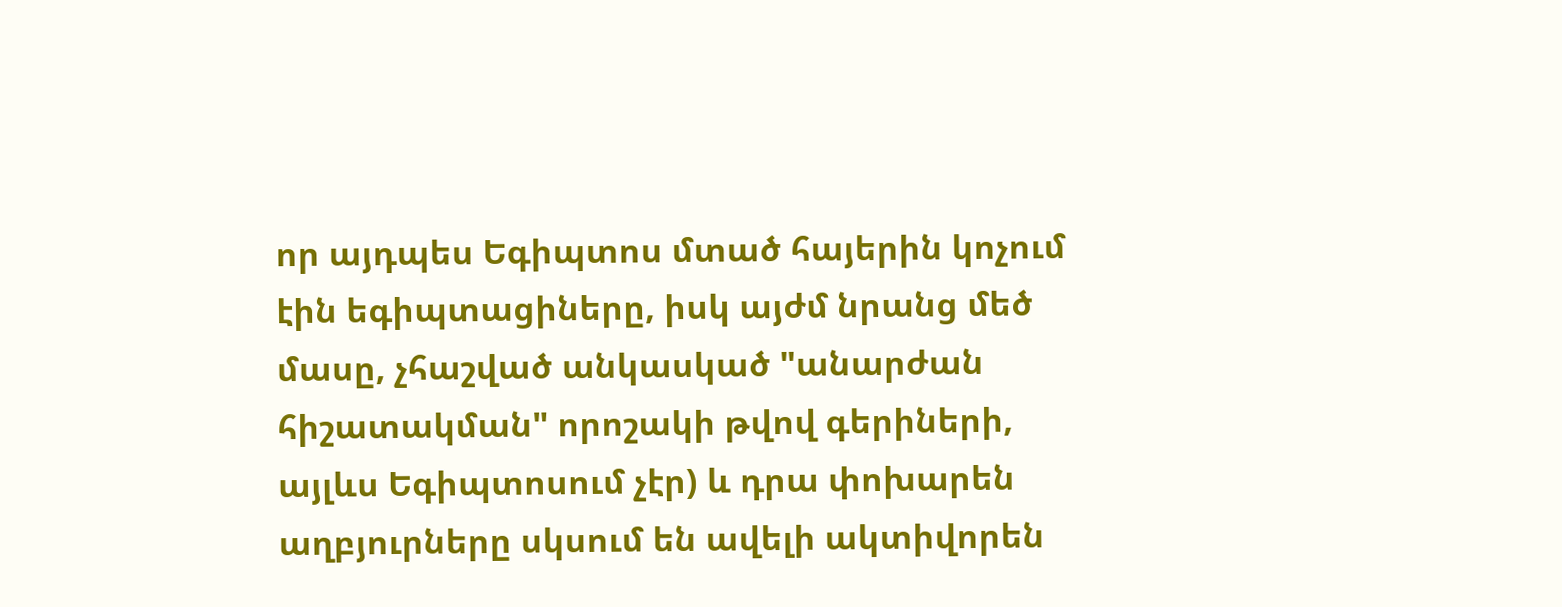որ այդպես Եգիպտոս մտած հայերին կոչում էին եգիպտացիները, իսկ այժմ նրանց մեծ մասը, չհաշված անկասկած "անարժան հիշատակման" որոշակի թվով գերիների, այլևս Եգիպտոսում չէր) և դրա փոխարեն աղբյուրները սկսում են ավելի ակտիվորեն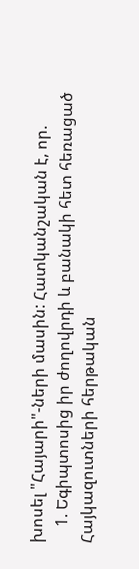խոսել "Հայարի"-ների մասին: Հատկանշական է, որ.
    1. Եգիպտոսից իր ժողովրդի և բանակի հետ հեռացած Հայկազուտների հերթական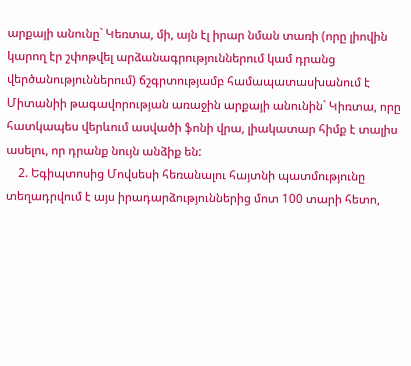արքայի անունը` Կեռտա, մի, այն էլ իրար նման տառի (որը լիովին կարող էր շփոթվել արձանագրություններում կամ դրանց վերծանություններում) ճշգրտությամբ համապատասխանում է Միտանիի թագավորության առաջին արքայի անունին` Կիռտա, որը հատկապես վերևում ասվածի ֆոնի վրա, լիակատար հիմք է տալիս ասելու, որ դրանք նույն անձիք են:
    2. Եգիպտոսից Մովսեսի հեռանալու հայտնի պատմությունը տեղադրվում է այս իրադարձություններից մոտ 100 տարի հետո,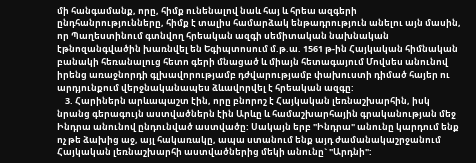մի հանգամանք, որը, հիմք ունենալով նաև հայ և հրեա ազգերի ընդհանրությունները, հիմք է տալիս համարձակ ենթադրություն անելու այն մասին, որ Պաղեստինում գտնվող հրեական ազգի սեմիտական նախնական էթնոզանգվածին խառնվել են Եգիպտոսում մ.թ.ա. 1561 թ-ին Հայկական հիմնական բանակի հեռանալուց հետո գերի մնացած և միայն հետագայում Մովսես անունով իրենց առաջնորդի գլխավորությամբ դժվարությամբ փախուստի դիմած հայեր ու արդյունքում վերջնականապես ձևավորվել է հրեական ազգը:
    3. Հարիներն արևապաշտ էին, որը բնորոշ է Հայկական լեռնաշխարհին, իսկ նրանց գերագույն աստվածներն էին Արևը և համաշխարհային գրականության մեջ Ինդրա անունով ընդունված աստվածը: Սակայն երբ "Ինդրա" անունը կարդում ենք ոչ թե ձախից աջ, այլ հակառակը, ապա ստանում ենք այդ ժամանակաշրջանում Հայկական լեռնաշխարհի աստվածներից մեկի անունը` "Արդնի":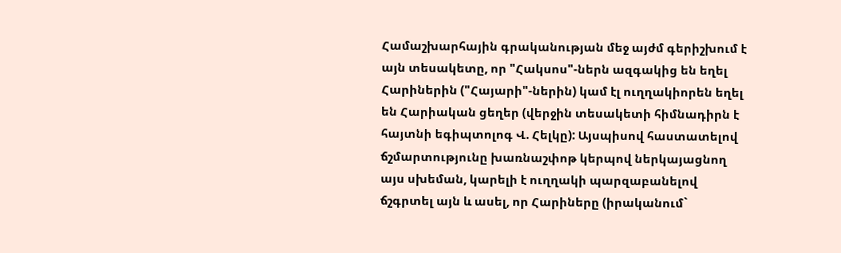Համաշխարհային գրականության մեջ այժմ գերիշխում է այն տեսակետը, որ "Հակսոս"-ներն ազգակից են եղել Հարիներին ("Հայարի"-ներին) կամ էլ ուղղակիորեն եղել են Հարիական ցեղեր (վերջին տեսակետի հիմնադիրն է հայտնի եգիպտոլոգ Վ. Հելկը): Այսպիսով հաստատելով ճշմարտությունը խառնաշփոթ կերպով ներկայացնող այս սխեման, կարելի է ուղղակի պարզաբանելով ճշգրտել այն և ասել, որ Հարիները (իրականում`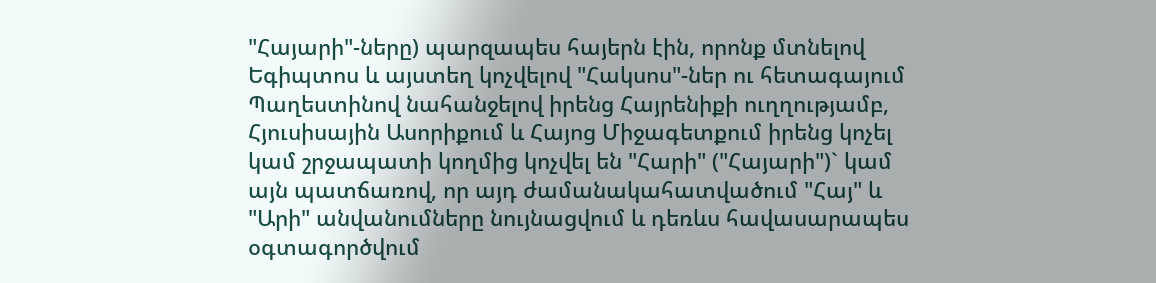"Հայարի"-ները) պարզապես հայերն էին, որոնք մտնելով Եգիպտոս և այստեղ կոչվելով "Հակսոս"-ներ ու հետագայում Պաղեստինով նահանջելով իրենց Հայրենիքի ուղղությամբ, Հյուսիսային Ասորիքում և Հայոց Միջագետքում իրենց կոչել կամ շրջապատի կողմից կոչվել են "Հարի" ("Հայարի")` կամ այն պատճառով, որ այդ ժամանակահատվածում "Հայ" և "Արի" անվանումները նույնացվում և դեռևս հավասարապես օգտագործվում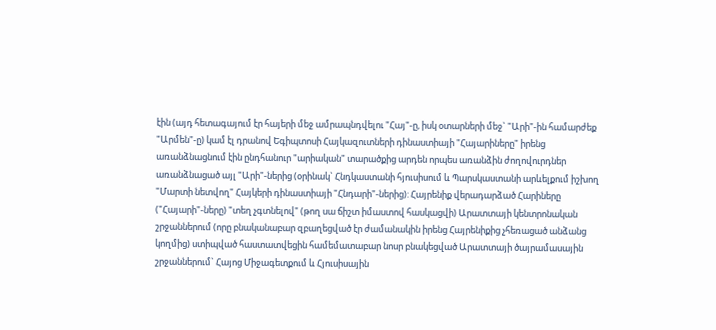էին (այդ հետագայում էր հայերի մեջ ամրապնդվելու "Հայ"-ը, իսկ օտարների մեջ` "Արի"-ին համարժեք "Արմեն"-ը) կամ էլ դրանով Եգիպտոսի Հայկազուտների դինաստիայի "Հայարիները" իրենց առանձնացնում էին ընդհանուր "արիական" տարածքից արդեն որպես առանձին ժողովուրդներ առանձնացած այլ "Արի"-ներից (օրինակ` Հնդկաստանի հյուսիսում և Պարսկաստանի արևելքում իշխող "Մարտի նետվող" Հայկերի դինաստիայի "Հնդարի"-ներից): Հայրենիք վերադարձած Հարիները ("Հայարի"-ները) "տեղ չգտնելով" (թող սա ճիշտ իմաստով հասկացվի) Արատտայի կենտրոնական շրջաններում (որը բնականաբար զբաղեցված էր ժամանակին իրենց Հայրենիքից չհեռացած անձանց կողմից) ստիպված հաստատվեցին համեմատաբար նոսր բնակեցված Արատտայի ծայրամասային շրջաններում` Հայոց Միջագետքում և Հյուսիսային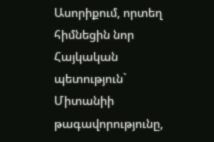Ասորիքում, որտեղ հիմնեցին նոր Հայկական պետություն` Միտանիի թագավորությունը,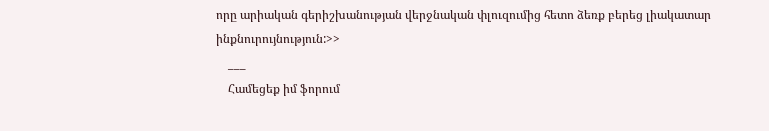որը արիական գերիշխանության վերջնական փլուզումից հետո ձեռք բերեց լիակատար ինքնուրույնություն:>>
    ___
    Համեցեք իմ ֆորում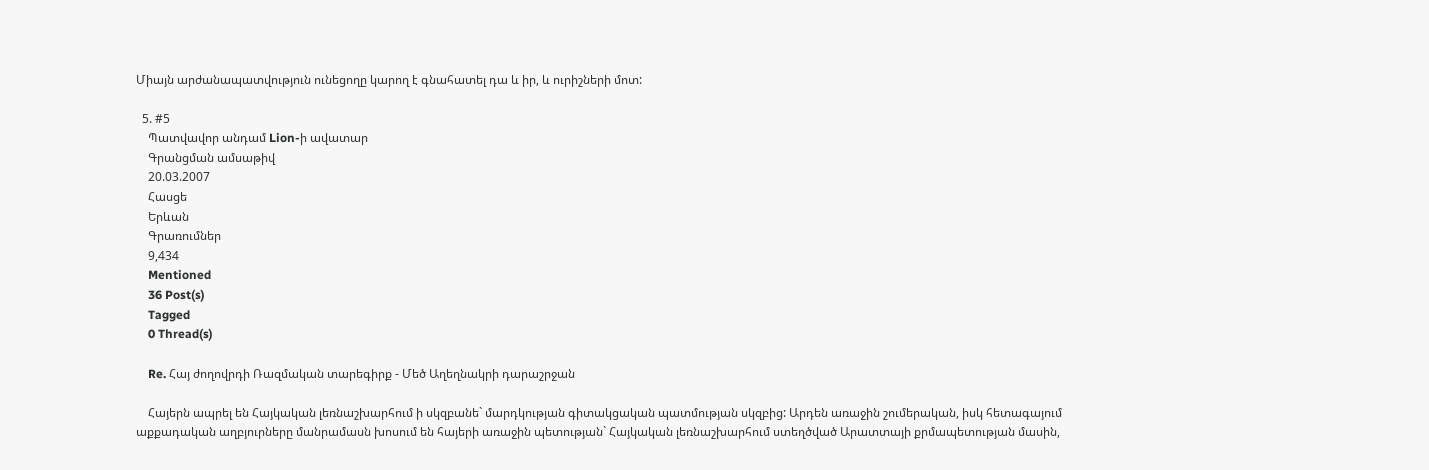Միայն արժանապատվություն ունեցողը կարող է գնահատել դա և իր, և ուրիշների մոտ:

  5. #5
    Պատվավոր անդամ Lion-ի ավատար
    Գրանցման ամսաթիվ
    20.03.2007
    Հասցե
    Երևան
    Գրառումներ
    9,434
    Mentioned
    36 Post(s)
    Tagged
    0 Thread(s)

    Re. Հայ ժողովրդի Ռազմական տարեգիրք - Մեծ Աղեղնակրի դարաշրջան

    Հայերն ապրել են Հայկական լեռնաշխարհում ի սկզբանե` մարդկության գիտակցական պատմության սկզբից: Արդեն առաջին շումերական, իսկ հետագայում աքքադական աղբյուրները մանրամասն խոսում են հայերի առաջին պետության` Հայկական լեռնաշխարհում ստեղծված Արատտայի քրմապետության մասին,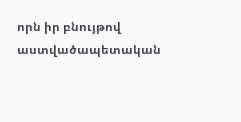որն իր բնույթով աստվածապետական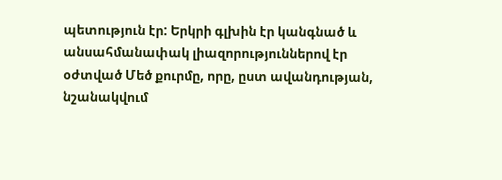պետություն էր: Երկրի գլխին էր կանգնած և անսահմանափակ լիազորություններով էր օժտված Մեծ քուրմը, որը, ըստ ավանդության, նշանակվում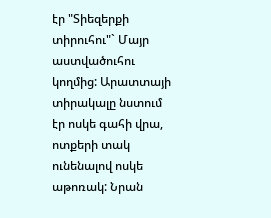էր "Տիեզերքի տիրուհու"` Մայր աստվածուհու կողմից: Արատտայի տիրակալը նստում էր ոսկե գահի վրա, ոտքերի տակ ունենալով ոսկե աթոռակ: Նրան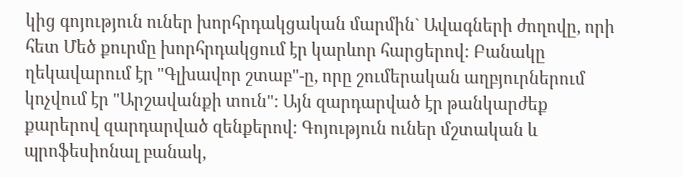կից գոյություն ուներ խորհրդակցական մարմին` Ավագների ժողովը, որի հետ Մեծ քուրմը խորհրդակցում էր կարևոր հարցերով: Բանակը ղեկավարում էր "Գլխավոր շտաբ"-ը, որը շումերական աղբյուրներում կոչվում էր "Արշավանքի տուն": Այն զարդարված էր թանկարժեք քարերով զարդարված զենքերով: Գոյություն ուներ մշտական և պրոֆեսիոնալ բանակ,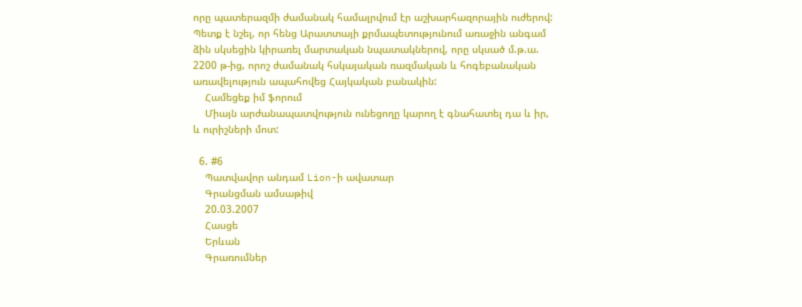որը պատերազմի ժամանակ համալրվում էր աշխարհազորային ուժերով: Պետք է նշել, որ հենց Արատտայի քրմապետությունում առաջին անգամ ձին սկսեցին կիրառել մարտական նպատակներով, որը սկսած մ.թ.ա. 2200 թ-ից, որոշ ժամանակ հսկայական ռազմական և հոգեբանական առավելություն ապահովեց Հայկական բանակին:
    Համեցեք իմ ֆորում
    Միայն արժանապատվություն ունեցողը կարող է գնահատել դա և իր, և ուրիշների մոտ:

  6. #6
    Պատվավոր անդամ Lion-ի ավատար
    Գրանցման ամսաթիվ
    20.03.2007
    Հասցե
    Երևան
    Գրառումներ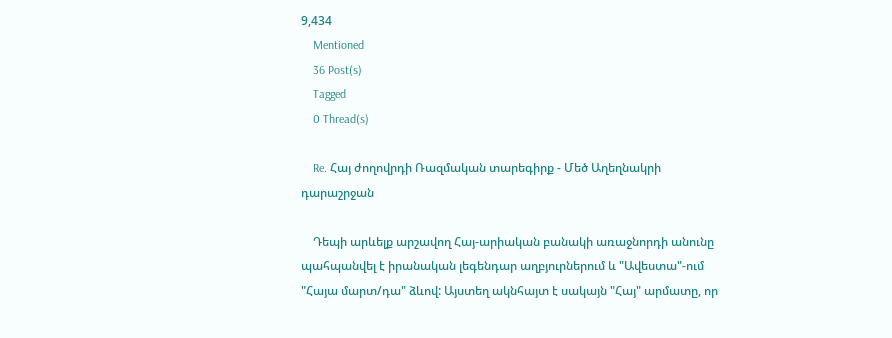9,434
    Mentioned
    36 Post(s)
    Tagged
    0 Thread(s)

    Re. Հայ ժողովրդի Ռազմական տարեգիրք - Մեծ Աղեղնակրի դարաշրջան

    Դեպի արևելք արշավող Հայ-արիական բանակի առաջնորդի անունը պահպանվել է իրանական լեգենդար աղբյուրներում և "Ավեստա"-ում "Հայա մարտ/դա" ձևով: Այստեղ ակնհայտ է սակայն "Հայ" արմատը, որ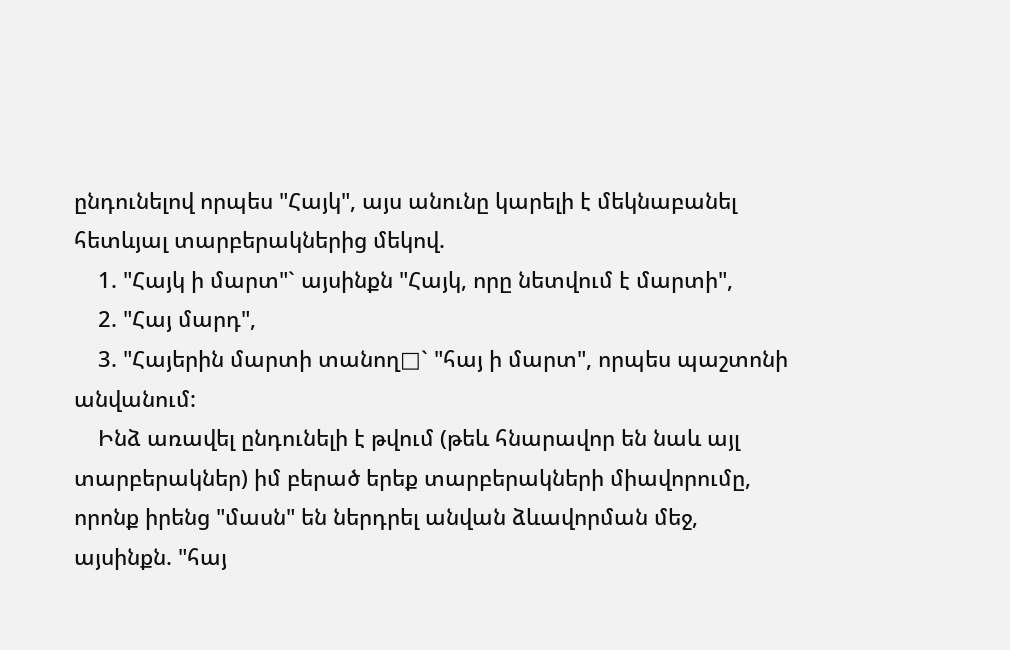ընդունելով որպես "Հայկ", այս անունը կարելի է մեկնաբանել հետևյալ տարբերակներից մեկով.
    1. "Հայկ ի մարտ"` այսինքն "Հայկ, որը նետվում է մարտի",
    2. "Հայ մարդ",
    3. "Հայերին մարտի տանող□` "հայ ի մարտ", որպես պաշտոնի անվանում:
    Ինձ առավել ընդունելի է թվում (թեև հնարավոր են նաև այլ տարբերակներ) իմ բերած երեք տարբերակների միավորումը, որոնք իրենց "մասն" են ներդրել անվան ձևավորման մեջ, այսինքն. "հայ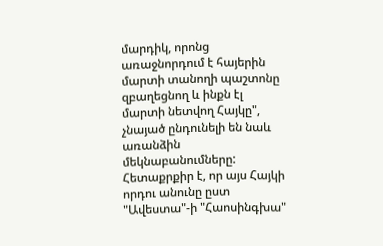մարդիկ, որոնց առաջնորդում է հայերին մարտի տանողի պաշտոնը զբաղեցնող և ինքն էլ մարտի նետվող Հայկը", չնայած ընդունելի են նաև առանձին մեկնաբանումները: Հետաքրքիր է, որ այս Հայկի որդու անունը ըստ "Ավեստա"-ի "Հաոսինգխա"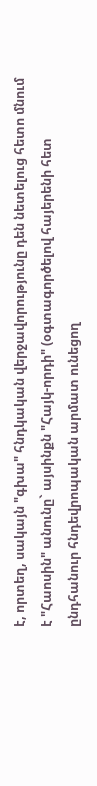է, որտեղ, սակայն "գխա" հնդկական վերջավորությունը դեն նետելուց հետո մնում է "Հաոսին" անունը` այսինքն "Հայկ-որդի" (օգտագործելով հայերենի հետ ընդհանուր հնդեվրոպական արմատ ունեցող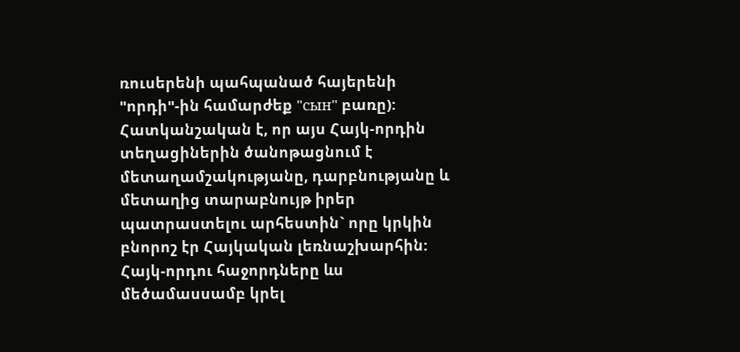ռուսերենի պահպանած հայերենի "որդի"-ին համարժեք "сын" բառը): Հատկանշական է, որ այս Հայկ-որդին տեղացիներին ծանոթացնում է մետաղամշակությանը, դարբնությանը և մետաղից տարաբնույթ իրեր պատրաստելու արհեստին` որը կրկին բնորոշ էր Հայկական լեռնաշխարհին: Հայկ-որդու հաջորդները ևս մեծամասսամբ կրել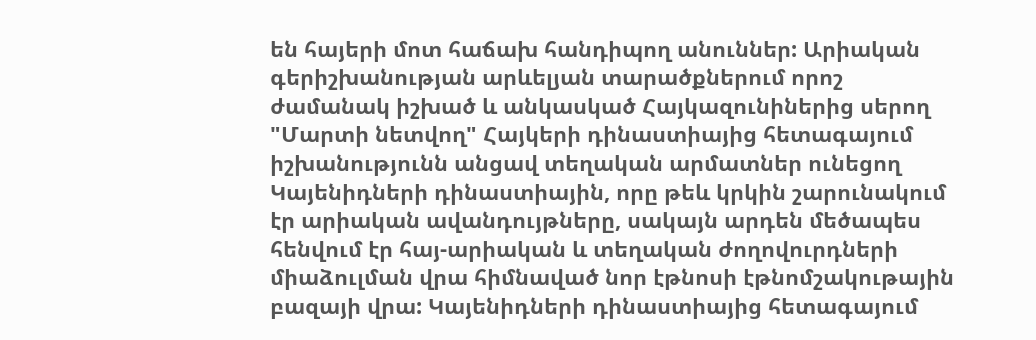են հայերի մոտ հաճախ հանդիպող անուններ: Արիական գերիշխանության արևելյան տարածքներում որոշ ժամանակ իշխած և անկասկած Հայկազունիներից սերող "Մարտի նետվող" Հայկերի դինաստիայից հետագայում իշխանությունն անցավ տեղական արմատներ ունեցող Կայենիդների դինաստիային, որը թեև կրկին շարունակում էր արիական ավանդույթները, սակայն արդեն մեծապես հենվում էր հայ-արիական և տեղական ժողովուրդների միաձուլման վրա հիմնաված նոր էթնոսի էթնոմշակութային բազայի վրա: Կայենիդների դինաստիայից հետագայում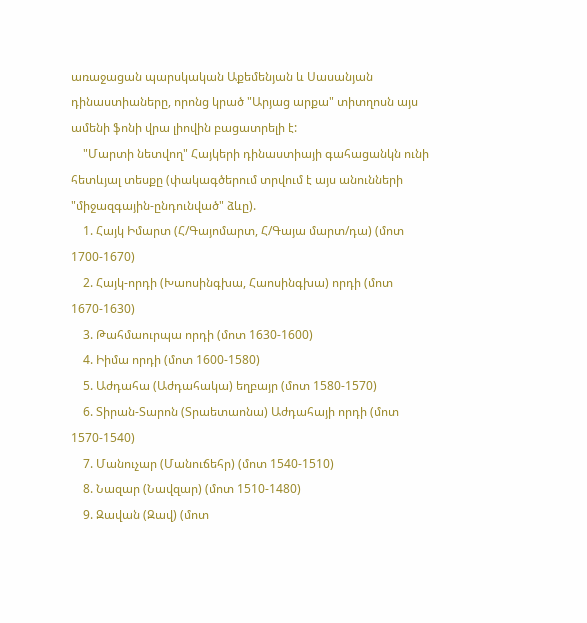առաջացան պարսկական Աքեմենյան և Սասանյան դինաստիաները, որոնց կրած "Արյաց արքա" տիտղոսն այս ամենի ֆոնի վրա լիովին բացատրելի է:
    "Մարտի նետվող" Հայկերի դինաստիայի գահացանկն ունի հետևյալ տեսքը (փակագծերում տրվում է այս անունների "միջազգային-ընդունված" ձևը).
    1. Հայկ Իմարտ (Հ/Գայոմարտ, Հ/Գայա մարտ/դա) (մոտ 1700-1670)
    2. Հայկ-որդի (Խաոսինգխա, Հաոսինգխա) որդի (մոտ 1670-1630)
    3. Թահմաուրպա որդի (մոտ 1630-1600)
    4. Իիմա որդի (մոտ 1600-1580)
    5. Աժդահա (Աժդահակա) եղբայր (մոտ 1580-1570)
    6. Տիրան-Տարոն (Տրաետաոնա) Աժդահայի որդի (մոտ 1570-1540)
    7. Մանուչար (Մանուճեհր) (մոտ 1540-1510)
    8. Նազար (Նավզար) (մոտ 1510-1480)
    9. Զավան (Զավ) (մոտ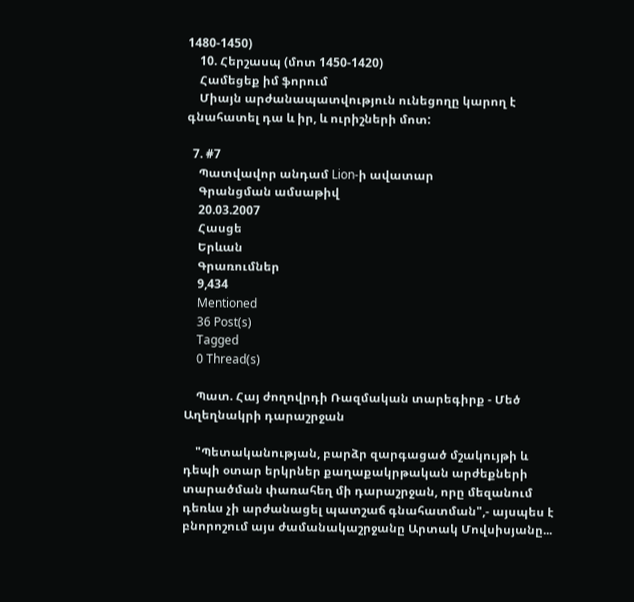1480-1450)
    10. Հերշասպ (մոտ 1450-1420)
    Համեցեք իմ ֆորում
    Միայն արժանապատվություն ունեցողը կարող է գնահատել դա և իր, և ուրիշների մոտ:

  7. #7
    Պատվավոր անդամ Lion-ի ավատար
    Գրանցման ամսաթիվ
    20.03.2007
    Հասցե
    Երևան
    Գրառումներ
    9,434
    Mentioned
    36 Post(s)
    Tagged
    0 Thread(s)

    Պատ. Հայ ժողովրդի Ռազմական տարեգիրք - Մեծ Աղեղնակրի դարաշրջան

    "Պետականության, բարձր զարգացած մշակույթի և դեպի օտար երկրներ քաղաքակրթական արժեքների տարածման փառահեղ մի դարաշրջան, որը մեզանում դեռևս չի արժանացել պատշաճ գնահատման",- այսպես է բնորոշում այս ժամանակաշրջանը Արտակ Մովսիսյանը...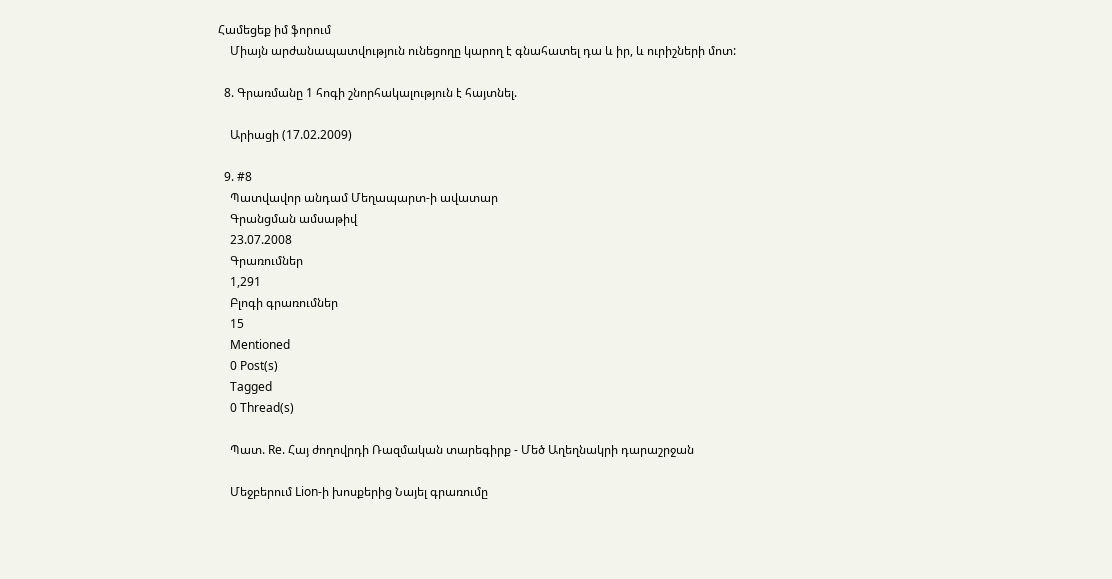Համեցեք իմ ֆորում
    Միայն արժանապատվություն ունեցողը կարող է գնահատել դա և իր, և ուրիշների մոտ:

  8. Գրառմանը 1 հոգի շնորհակալություն է հայտնել.

    Արիացի (17.02.2009)

  9. #8
    Պատվավոր անդամ Մեղապարտ-ի ավատար
    Գրանցման ամսաթիվ
    23.07.2008
    Գրառումներ
    1,291
    Բլոգի գրառումներ
    15
    Mentioned
    0 Post(s)
    Tagged
    0 Thread(s)

    Պատ. Re. Հայ ժողովրդի Ռազմական տարեգիրք - Մեծ Աղեղնակրի դարաշրջան

    Մեջբերում Lion-ի խոսքերից Նայել գրառումը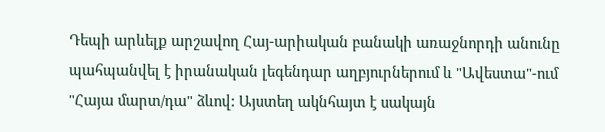Դեպի արևելք արշավող Հայ-արիական բանակի առաջնորդի անունը պահպանվել է իրանական լեգենդար աղբյուրներում և "Ավեստա"-ում "Հայա մարտ/դա" ձևով: Այստեղ ակնհայտ է սակայն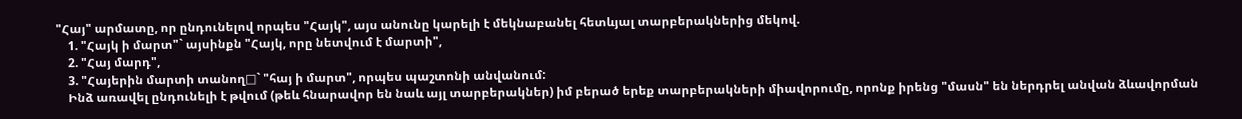"Հայ" արմատը, որ ընդունելով որպես "Հայկ", այս անունը կարելի է մեկնաբանել հետևյալ տարբերակներից մեկով.
    1. "Հայկ ի մարտ"` այսինքն "Հայկ, որը նետվում է մարտի",
    2. "Հայ մարդ",
    3. "Հայերին մարտի տանող□` "հայ ի մարտ", որպես պաշտոնի անվանում:
    Ինձ առավել ընդունելի է թվում (թեև հնարավոր են նաև այլ տարբերակներ) իմ բերած երեք տարբերակների միավորումը, որոնք իրենց "մասն" են ներդրել անվան ձևավորման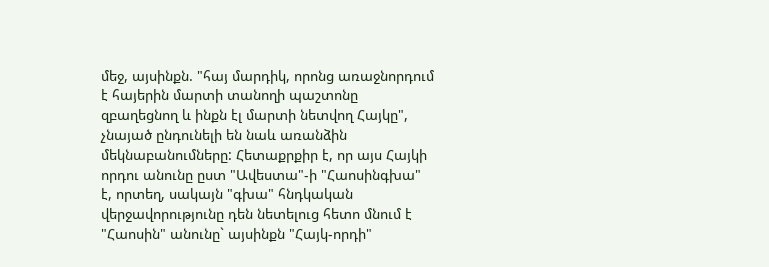մեջ, այսինքն. "հայ մարդիկ, որոնց առաջնորդում է հայերին մարտի տանողի պաշտոնը զբաղեցնող և ինքն էլ մարտի նետվող Հայկը", չնայած ընդունելի են նաև առանձին մեկնաբանումները: Հետաքրքիր է, որ այս Հայկի որդու անունը ըստ "Ավեստա"-ի "Հաոսինգխա" է, որտեղ, սակայն "գխա" հնդկական վերջավորությունը դեն նետելուց հետո մնում է "Հաոսին" անունը` այսինքն "Հայկ-որդի"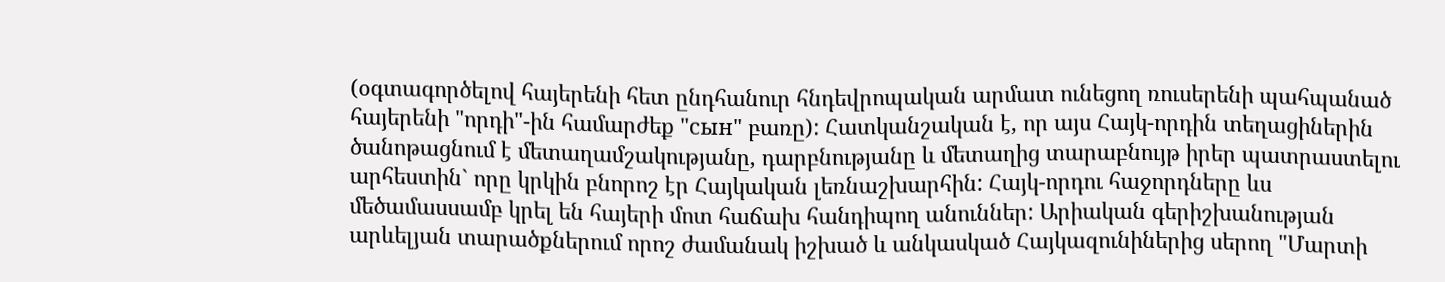(օգտագործելով հայերենի հետ ընդհանուր հնդեվրոպական արմատ ունեցող ռուսերենի պահպանած հայերենի "որդի"-ին համարժեք "сын" բառը): Հատկանշական է, որ այս Հայկ-որդին տեղացիներին ծանոթացնում է մետաղամշակությանը, դարբնությանը և մետաղից տարաբնույթ իրեր պատրաստելու արհեստին` որը կրկին բնորոշ էր Հայկական լեռնաշխարհին: Հայկ-որդու հաջորդները ևս մեծամասսամբ կրել են հայերի մոտ հաճախ հանդիպող անուններ: Արիական գերիշխանության արևելյան տարածքներում որոշ ժամանակ իշխած և անկասկած Հայկազունիներից սերող "Մարտի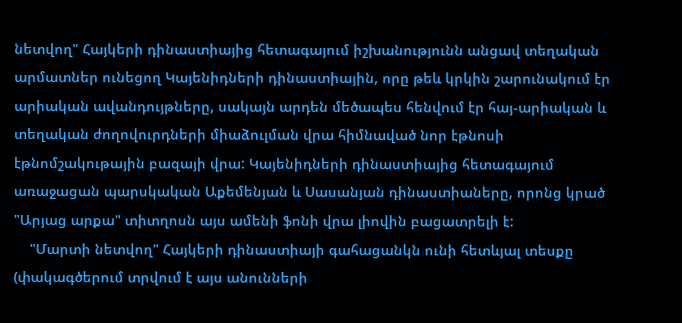նետվող" Հայկերի դինաստիայից հետագայում իշխանությունն անցավ տեղական արմատներ ունեցող Կայենիդների դինաստիային, որը թեև կրկին շարունակում էր արիական ավանդույթները, սակայն արդեն մեծապես հենվում էր հայ-արիական և տեղական ժողովուրդների միաձուլման վրա հիմնաված նոր էթնոսի էթնոմշակութային բազայի վրա: Կայենիդների դինաստիայից հետագայում առաջացան պարսկական Աքեմենյան և Սասանյան դինաստիաները, որոնց կրած "Արյաց արքա" տիտղոսն այս ամենի ֆոնի վրա լիովին բացատրելի է:
    "Մարտի նետվող" Հայկերի դինաստիայի գահացանկն ունի հետևյալ տեսքը (փակագծերում տրվում է այս անունների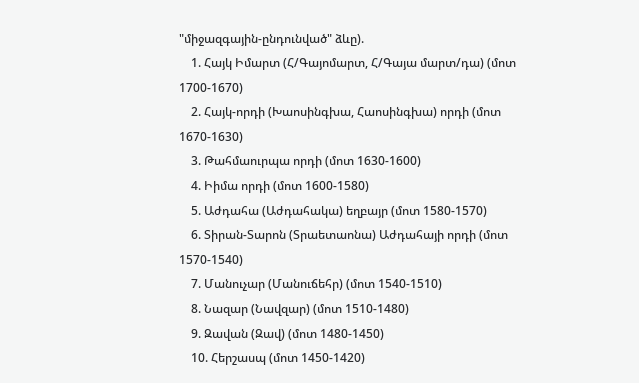"միջազգային-ընդունված" ձևը).
    1. Հայկ Իմարտ (Հ/Գայոմարտ, Հ/Գայա մարտ/դա) (մոտ 1700-1670)
    2. Հայկ-որդի (Խաոսինգխա, Հաոսինգխա) որդի (մոտ 1670-1630)
    3. Թահմաուրպա որդի (մոտ 1630-1600)
    4. Իիմա որդի (մոտ 1600-1580)
    5. Աժդահա (Աժդահակա) եղբայր (մոտ 1580-1570)
    6. Տիրան-Տարոն (Տրաետաոնա) Աժդահայի որդի (մոտ 1570-1540)
    7. Մանուչար (Մանուճեհր) (մոտ 1540-1510)
    8. Նազար (Նավզար) (մոտ 1510-1480)
    9. Զավան (Զավ) (մոտ 1480-1450)
    10. Հերշասպ (մոտ 1450-1420)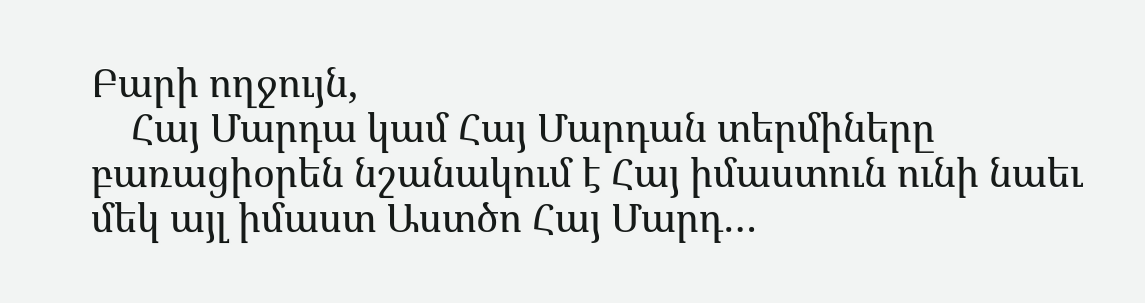Բարի ողջույն,
    Հայ Մարդա կամ Հայ Մարդան տերմիները բառացիօրեն նշանակում է Հայ իմաստուն ունի նաեւ մեկ այլ իմաստ Աստծո Հայ Մարդ…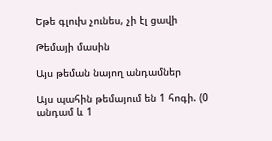Եթե գլուխ չունես, չի էլ ցավի

Թեմայի մասին

Այս թեման նայող անդամներ

Այս պահին թեմայում են 1 հոգի. (0 անդամ և 1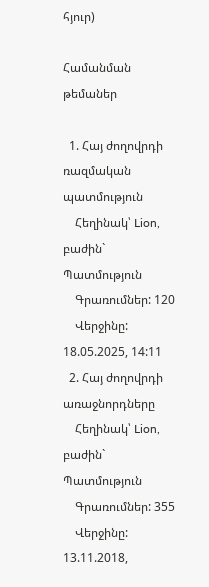հյուր)

Համանման թեմաներ

  1. Հայ ժողովրդի ռազմական պատմություն
    Հեղինակ՝ Lion, բաժին` Պատմություն
    Գրառումներ: 120
    Վերջինը: 18.05.2025, 14:11
  2. Հայ ժողովրդի առաջնորդները
    Հեղինակ՝ Lion, բաժին` Պատմություն
    Գրառումներ: 355
    Վերջինը: 13.11.2018,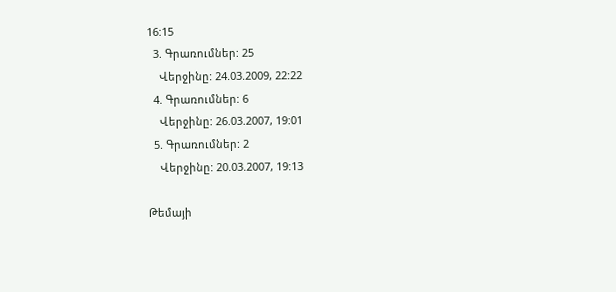16:15
  3. Գրառումներ: 25
    Վերջինը: 24.03.2009, 22:22
  4. Գրառումներ: 6
    Վերջինը: 26.03.2007, 19:01
  5. Գրառումներ: 2
    Վերջինը: 20.03.2007, 19:13

Թեմայի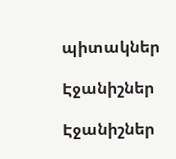պիտակներ

Էջանիշներ

Էջանիշներ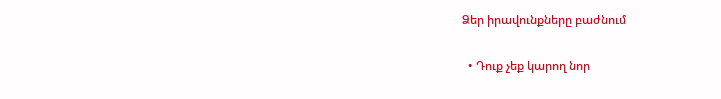Ձեր իրավունքները բաժնում

  • Դուք չեք կարող նոր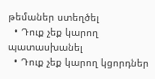թեմաներ ստեղծել
  • Դուք չեք կարող պատասխանել
  • Դուք չեք կարող կցորդներ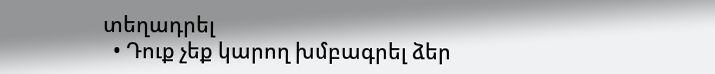տեղադրել
  • Դուք չեք կարող խմբագրել ձեր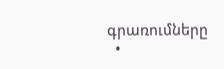գրառումները
  •